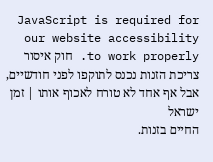JavaScript is required for our website accessibility to work properly. חוק איסור צריכת הזנות נכנס לתוקפו לפני חודשיים, אבל אף אחד לא טורח לאכוף אותו | זמן ישראל
החיים בזנות.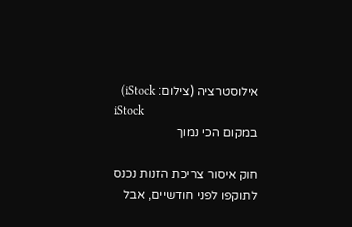אילוסטרציה (צילום: iStock)
iStock
במקום הכי נמוך

חוק איסור צריכת הזנות נכנס לתוקפו לפני חודשיים, אבל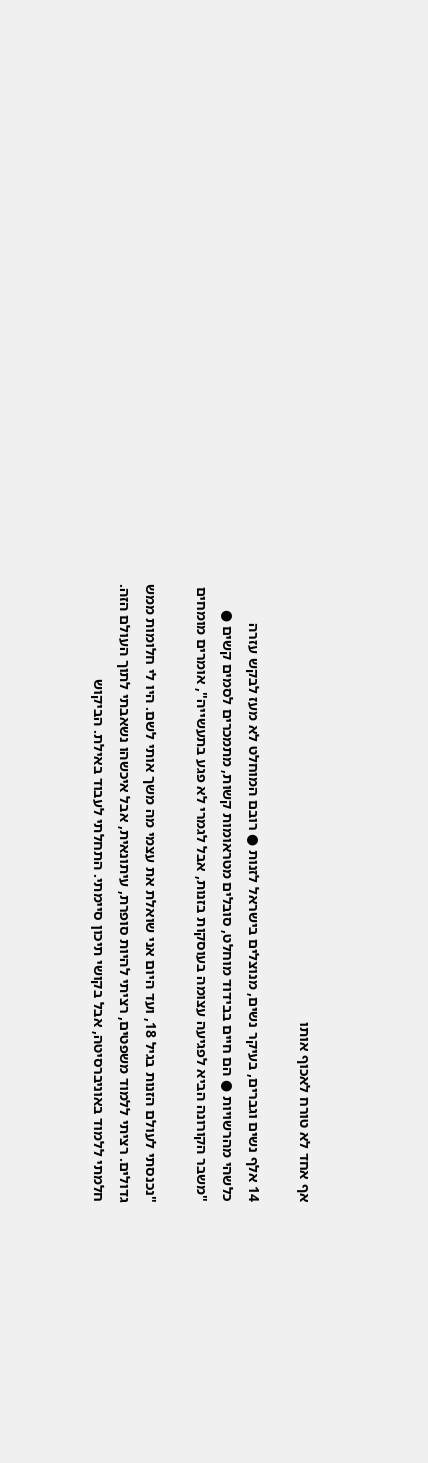אף אחד לא טורח לאכוף אותו

14 אלף נשים וגברים, בעיקר נשים, מנוצלים בישראל לזנות ● רובם המוחלט לא מעז לבקש עזרה כלשהי מהרשויות ● הם חיים בבידוד מוחלט, סובלים מטראומות קשות, מתמכרים לסמים קשים ● "משבר הקורונה הביא לפגיעה עצומה בעוסקות בזנות, אבל לגמרי לא פגע בתעשייה", אומרים מומחים

"נכנסתי לעולם הזנות בגיל 18, ועד היום אני שואלת את עצמי מה משך אותי לשם. היו לי חלומות ממש גדולים. רציתי ללמוד משפטים, רציתי להיות סופרת, עיתונאית, אבל איכשהו נשאבתי לתוך העולם הזה. חלמתי ללמוד באוניברסיטה, אבל בקושי תיכון סיימתי. התחלתי לעבוד באילת. הביקוש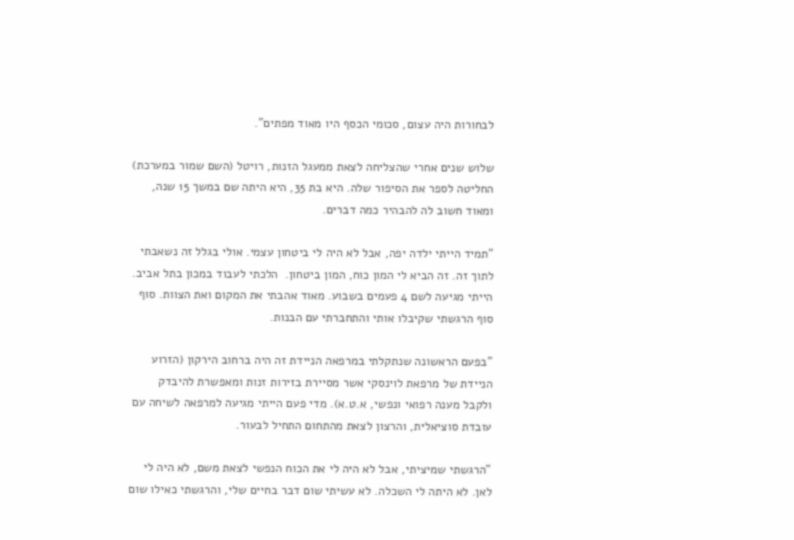לבחורות היה עצום, סכומי הכסף היו מאוד מפתים".

שלוש שנים אחרי שהצליחה לצאת ממעגל הזנות, רויטל (השם שמור במערכת) החליטה לספר את הסיפור שלה. היא בת 35, היא היתה שם במשך 15 שנה, ומאוד חשוב לה להבהיר כמה דברים.

"תמיד הייתי ילדה יפה, אבל לא היה לי ביטחון עצמי. אולי בגלל זה נשאבתי לתוך זה. זה הביא לי המון כוח, המון ביטחון.  הלכתי לעבוד במכון בתל אביב. הייתי מגיעה לשם 4 פעמים בשבוע. מאוד אהבתי את המקום ואת הצוות. סוף סוף הרגשתי שקיבלו אותי והתחברתי עם הבנות.

"בפעם הראשונה שנתקלתי במרפאה הניידת זה היה ברחוב הירקון (הזרוע הניידת של מרפאת לוינסקי אשר מסיירת בזירות זנות ומאפשרת להיבדק ולקבל מענה רפואי ונפשי, א.ט.א). מדי פעם הייתי מגיעה למרפאה לשיחה עם עובדת סוציאלית, והרצון לצאת מהתחום התחיל לבעור.

"הרגשתי שמיציתי, אבל לא היה לי את הכוח הנפשי לצאת משם, לא היה לי לאן. לא היתה לי השכלה. לא עשיתי שום דבר בחיים שלי, והרגשתי כאילו שום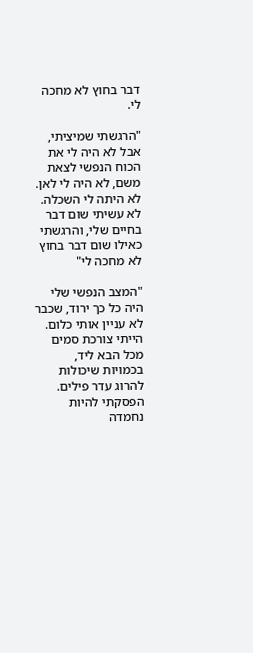דבר בחוץ לא מחכה לי.

"הרגשתי שמיציתי, אבל לא היה לי את הכוח הנפשי לצאת משם, לא היה לי לאן. לא היתה לי השכלה. לא עשיתי שום דבר בחיים שלי, והרגשתי כאילו שום דבר בחוץ לא מחכה לי"

"המצב הנפשי שלי היה כל כך ירוד, שכבר לא עניין אותי כלום. הייתי צורכת סמים מכל הבא ליד, בכמויות שיכולות להרוג עדר פילים. הפסקתי להיות נחמדה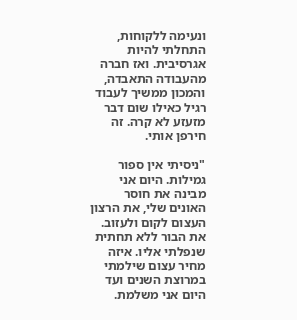ונעימה ללקוחות, התחלתי להיות אגרסיבית. ואז חברה מהעבודה התאבדה, והמכון ממשיך לעבוד רגיל כאילו שום דבר מזעזע לא קרה. זה חירפן אותי.

"ניסיתי אין ספור גמילות. היום אני מבינה את חוסר האונים שלי, את הרצון העצום לקום ולעזוב. את הבור ללא תחתית שנפלתי אליו. איזה מחיר עצום שילמתי במרוצת השנים ועד היום אני משלמת.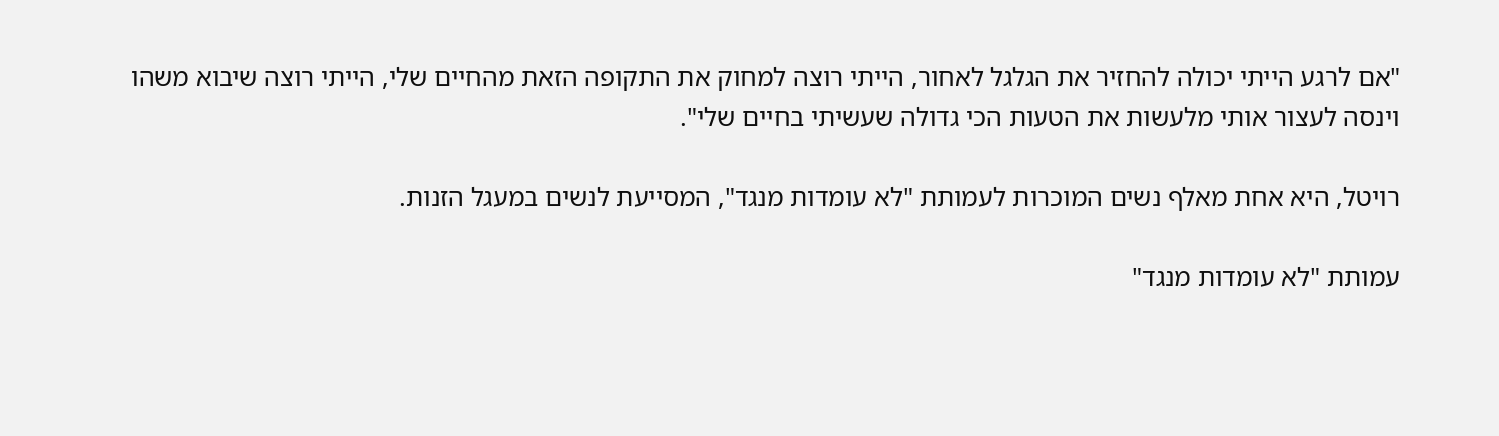"אם לרגע הייתי יכולה להחזיר את הגלגל לאחור, הייתי רוצה למחוק את התקופה הזאת מהחיים שלי, הייתי רוצה שיבוא משהו וינסה לעצור אותי מלעשות את הטעות הכי גדולה שעשיתי בחיים שלי".

רויטל, היא אחת מאלף נשים המוכרות לעמותת "לא עומדות מנגד", המסייעת לנשים במעגל הזנות.

עמותת "לא עומדות מנגד"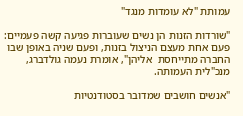עמותת "לא עומדות מנגד"

"שורדות הזנות הן נשים שעוברות פגיעה קשה פעמיים: פעם אחת מעצם הניצול בזנות, ופעם שניה באופן שבו החברה מתייחסת  אליהן", אומרת נעמה גולדברג, מנכ"לית העמותה.

"אנשים חושבים שמדובר בסטודנטיות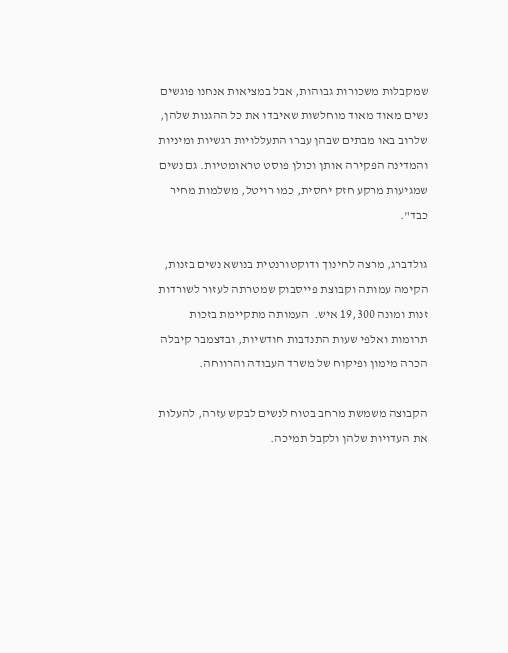שמקבלות משכורות גבוהות, אבל במציאות אנחנו פוגשים נשים מאוד מאוד מוחלשות שאיבדו את כל ההגנות שלהן, שלרוב באו מבתים שבהן עברו התעללויות רגשיות ומיניות והמדינה הפקירה אותן וכולן פוסט טראומטיות. גם נשים שמגיעות מרקע חזק יחסית, כמו רויטל, משלמות מחיר כבד".

גולדברג, מרצה לחינוך ודוקטורנטית בנושא נשים בזנות, הקימה עמותה וקבוצת פייסבוק שמטרתה לעזור לשורדות זנות ומונה 19,300 איש.  העמותה מתקיימת בזכות תרומות ואלפי שעות התנדבות חודשיות, ובדצמבר קיבלה הכרה מימון ופיקוח של משרד העבודה והרווחה.

הקבוצה משמשת מרחב בטוח לנשים לבקש עזרה, להעלות את העדויות שלהן ולקבל תמיכה.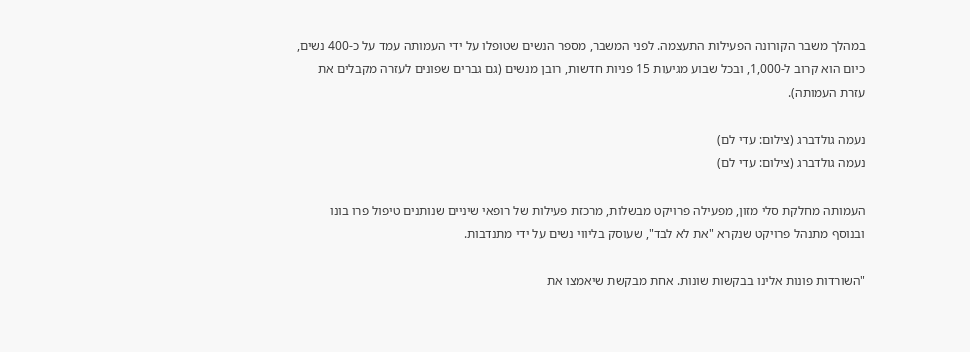במהלך משבר הקורונה הפעילות התעצמה. לפני המשבר, מספר הנשים שטופלו על ידי העמותה עמד על כ-400 נשים, כיום הוא קרוב ל-1,000, ובכל שבוע מגיעות 15 פניות חדשות, רובן מנשים (גם גברים שפונים לעזרה מקבלים את עזרת העמותה).

נעמה גולדברג (צילום: עדי לם)
נעמה גולדברג (צילום: עדי לם)

העמותה מחלקת סלי מזון, מפעילה פרויקט מבשלות, מרכזת פעילות של רופאי שיניים שנותנים טיפול פרו בונו ובנוסף מתנהל פרויקט שנקרא "את לא לבד", שעוסק בליווי נשים על ידי מתנדבות.

"השורדות פונות אלינו בבקשות שונות. אחת מבקשת שיאמצו את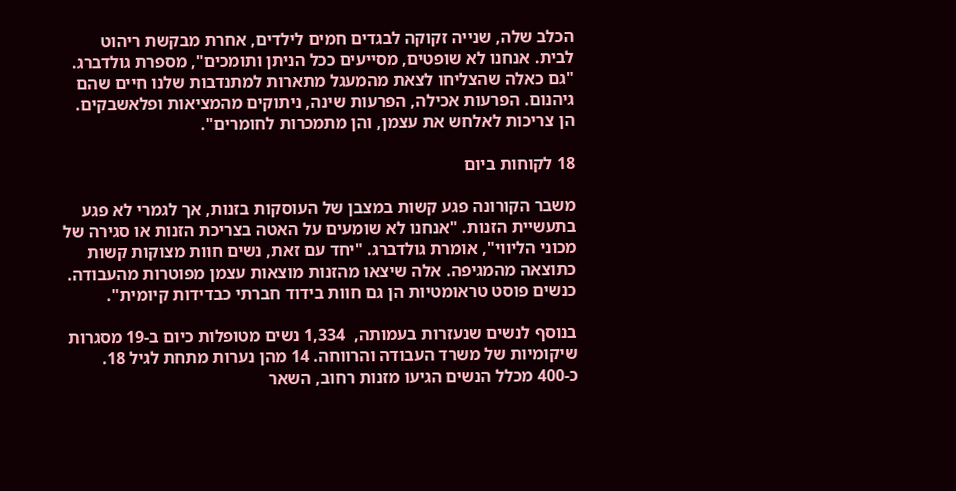הכלב שלה, שנייה זקוקה לבגדים חמים לילדים, אחרת מבקשת ריהוט לבית. אנחנו לא שופטים, מסייעים ככל הניתן ותומכים", מספרת גולדברג. "גם כאלה שהצליחו לצאת מהמעגל מתארות למתנדבות שלנו חיים שהם גיהנום. הפרעות אכילה, הפרעות שינה, ניתוקים מהמציאות ופלאשבקים. הן צריכות לאלחש את עצמן, והן מתמכרות לחומרים".

18 לקוחות ביום

משבר הקורונה פגע קשות במצבן של העוסקות בזנות, אך לגמרי לא פגע בתעשיית הזנות. "אנחנו לא שומעים על האטה בצריכת הזנות או סגירה של מכוני הליווי", אומרת גולדברג. "יחד עם זאת, נשים חוות מצוקות קשות כתוצאה מהמגיפה. אלה שיצאו מהזנות מוצאות עצמן מפוטרות מהעבודה. כנשים פוסט טראומטיות הן גם חוות בידוד חברתי כבדידות קיומית".

בנוסף לנשים שנעזרות בעמותה,  1,334 נשים מטופלות כיום ב-19 מסגרות שיקומיות של משרד העבודה והרווחה. 14 מהן נערות מתחת לגיל 18. כ-400 מכלל הנשים הגיעו מזנות רחוב, השאר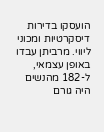הועסקו בדירות דיסקרטיות ומכוני ליווי. מרביתן עבדו באופן עצמאי, ל-182 מהנשים היה גורם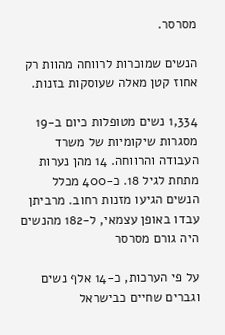מסרסר.

הנשים שמוכרות לרווחה מהוות רק אחוז קטן מאלה שעוסקות בזנות.

1,334 נשים מטופלות כיום ב-19 מסגרות שיקומיות של משרד העבודה והרווחה. 14 מהן נערות מתחת לגיל 18. כ-400 מכלל הנשים הגיעו מזנות רחוב. מרביתן עבדו באופן עצמאי, ל-182 מהנשים היה גורם מסרסר

על פי הערכות, כ-14 אלף נשים וגברים שחיים כבישראל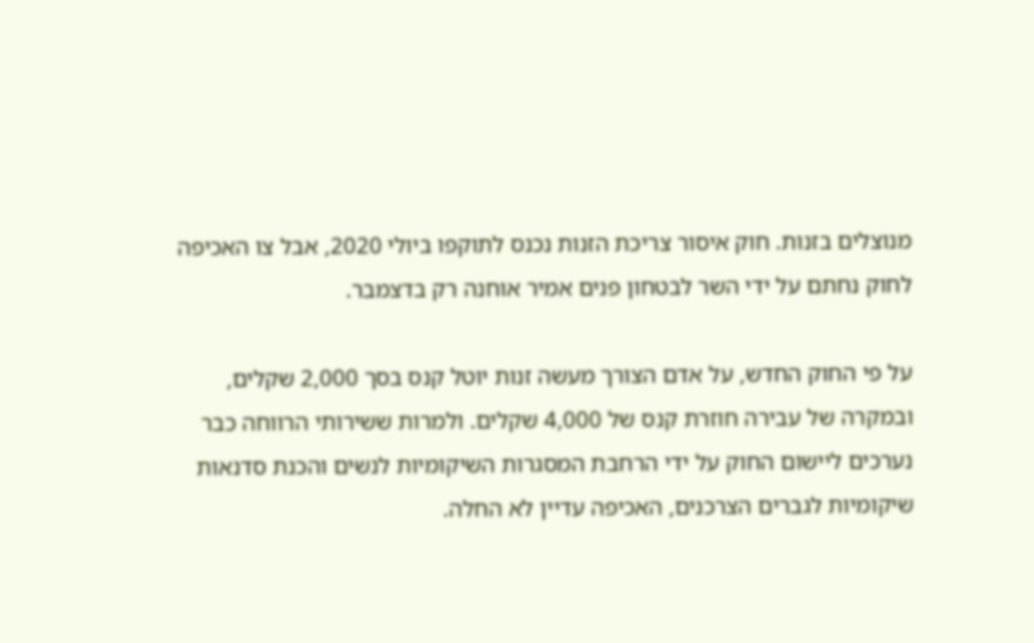מנוצלים בזנות. חוק איסור צריכת הזנות נכנס לתוקפו ביולי 2020, אבל צו האכיפה לחוק נחתם על ידי השר לבטחון פנים אמיר אוחנה רק בדצמבר.

על פי החוק החדש, על אדם הצורך מעשה זנות יוטל קנס בסך 2,000 שקלים, ובמקרה של עבירה חוזרת קנס של 4,000 שקלים. ולמרות ששירותי הרווחה כבר נערכים ליישום החוק על ידי הרחבת המסגרות השיקומיות לנשים והכנת סדנאות שיקומיות לגברים הצרכנים, האכיפה עדיין לא החלה.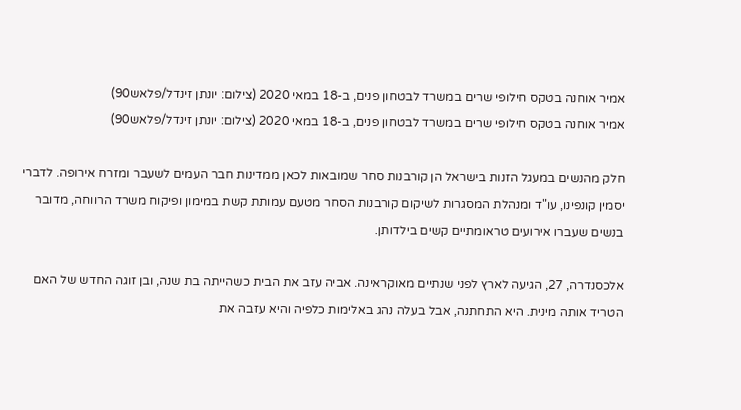אמיר אוחנה בטקס חילופי שרים במשרד לבטחון פנים, ב-18 במאי 2020 (צילום: יונתן זינדל/פלאש90)
אמיר אוחנה בטקס חילופי שרים במשרד לבטחון פנים, ב-18 במאי 2020 (צילום: יונתן זינדל/פלאש90)

חלק מהנשים במעגל הזנות בישראל הן קורבנות סחר שמובאות לכאן ממדינות חבר העמים לשעבר ומזרח אירופה. לדברי יסמין קונפינו, עו"ד ומנהלת המסגרות לשיקום קורבנות הסחר מטעם עמותת קשת במימון ופיקוח משרד הרווחה, מדובר בנשים שעברו אירועים טראומתיים קשים בילדותן.

אלכסנדרה, 27, הגיעה לארץ לפני שנתיים מאוקראינה. אביה עזב את הבית כשהייתה בת שנה, ובן זוגה החדש של האם הטריד אותה מינית. היא התחתנה, אבל בעלה נהג באלימות כלפיה והיא עזבה את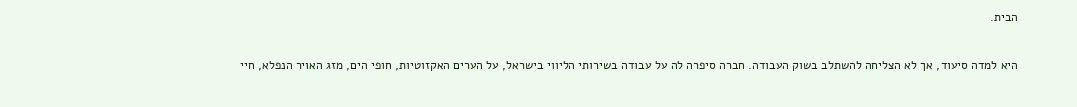הבית.

היא למדה סיעוד, אך לא הצליחה להשתלב בשוק העבודה. חברה סיפרה לה על עבודה בשירותי הליווי בישראל, על הערים האקזוטיות, חופי הים, מזג האויר הנפלא, חיי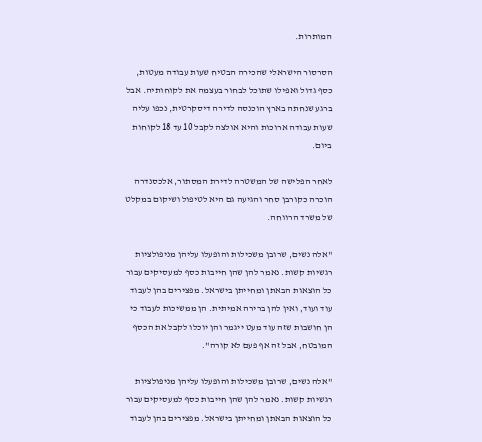המותרות.

הסרסור הישראלי שהכירה הבטיח שעות עבודה מעטות, כסף גדול ואפילו שתוכל לבחור בעצמה את לקוחותיה. אבל ברגע שנחתה בארץ הוכנסה לדירה דיסקרטית, נכפו עליה שעות עבודה ארוכות והיא אולצה לקבל 10 עד 18 לקוחות ביום.

לאחר הפלישה של המשטרה לדירת המסתור, אלכסנדרה הוכרה כקורבן סחר והגיעה גם היא לטיפול ושיקום במקלט של משרד הרווחה.

"אלה נשים, שרובן משכילות והופעלו עליהן מניפולציות רגשיות קשות. נאמר להן שהן חייבות כסף למעסיקים עבור כל הוצאות הבאתן ומחייתן בישראל. מפצירים בהן לעבוד עוד ועוד, ואין להן ברירה אמיתית. הן ממשיכות לעבוד כי הן חושבות שזה עוד מעט ייגמר והן יוכלו לקבל את הכסף המובטח, אבל זה אף פעם לא קורה".

"אלה נשים, שרובן משכילות והופעלו עליהן מניפולציות רגשיות קשות. נאמר להן שהן חייבות כסף למעסיקים עבור כל הוצאות הבאתן ומחייתן בישראל. מפצירים בהן לעבוד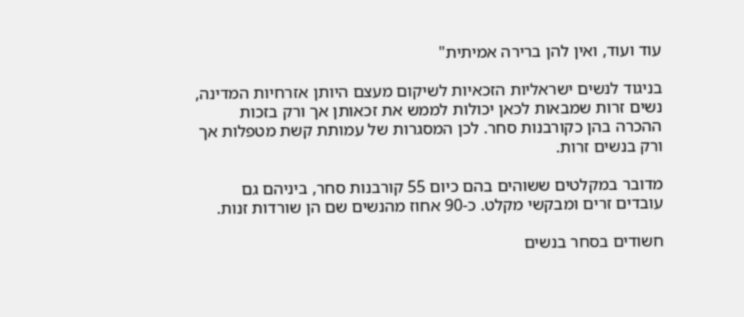עוד ועוד, ואין להן ברירה אמיתית"

בניגוד לנשים ישראליות הזכאיות לשיקום מעצם היותן אזרחיות המדינה, נשים זרות שמבאות לכאן יכולות לממש את זכאותן אך ורק בזכות ההכרה בהן כקורבנות סחר. לכן המסגרות של עמותת קשת מטפלות אך ורק בנשים זרות.

מדובר במקלטים ששוהים בהם כיום 55 קורבנות סחר, ביניהם גם עובדים זרים ומבקשי מקלט. כ-90 אחוז מהנשים שם הן שורדות זנות.

חשודים בסחר בנשים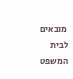מובאים לבית המשפט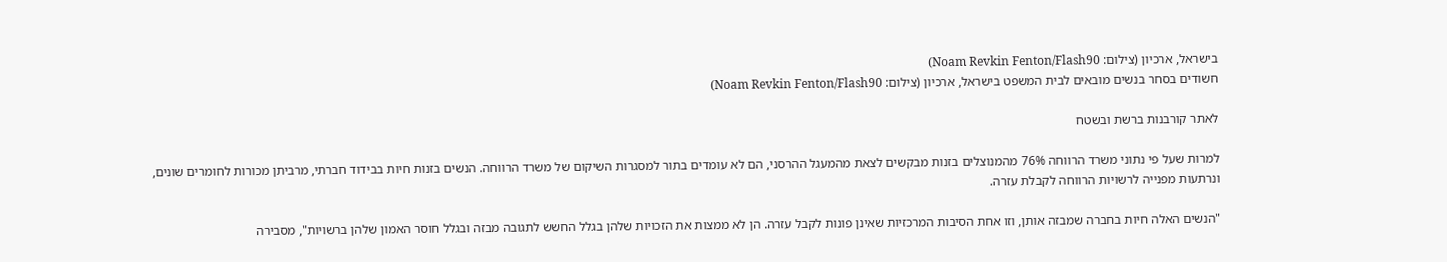בישראל, ארכיון (צילום: Noam Revkin Fenton/Flash90)
חשודים בסחר בנשים מובאים לבית המשפט בישראל, ארכיון (צילום: Noam Revkin Fenton/Flash90)

לאתר קורבנות ברשת ובשטח

למרות שעל פי נתוני משרד הרווחה 76% מהמנוצלים בזנות מבקשים לצאת מהמעגל ההרסני, הם לא עומדים בתור למסגרות השיקום של משרד הרווחה. הנשים בזנות חיות בבידוד חברתי, מרביתן מכורות לחומרים שונים, ונרתעות מפנייה לרשויות הרווחה לקבלת עזרה.

"הנשים האלה חיות בחברה שמבזה אותן, וזו אחת הסיבות המרכזיות שאינן פונות לקבל עזרה. הן לא ממצות את הזכויות שלהן בגלל החשש לתגובה מבזה ובגלל חוסר האמון שלהן ברשויות", מסבירה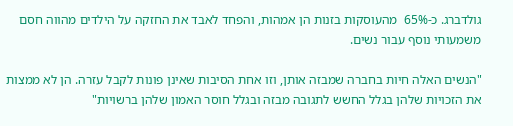גולדברג. כ-65%  מהעוסקות בזנות הן אמהות, והפחד לאבד את החזקה על הילדים מהווה חסם משמעותי נוסף עבור נשים.

"הנשים האלה חיות בחברה שמבזה אותן, וזו אחת הסיבות שאינן פונות לקבל עזרה. הן לא ממצות את הזכויות שלהן בגלל החשש לתגובה מבזה ובגלל חוסר האמון שלהן ברשויות"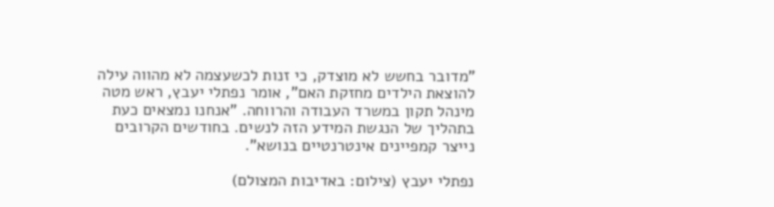"מדובר בחשש לא מוצדק, כי זנות לכשעצמה לא מהווה עילה להוצאת הילדים מחזקת האם", אומר נפתלי יעבץ, ראש מטה מינהל תקון במשרד העבודה והרווחה. "אנחנו נמצאים כעת בתהליך של הנגשת המידע הזה לנשים. בחודשים הקרובים נייצר קמפיינים אינטרנטיים בנושא".

נפתלי יעבץ (צילום: באדיבות המצולם)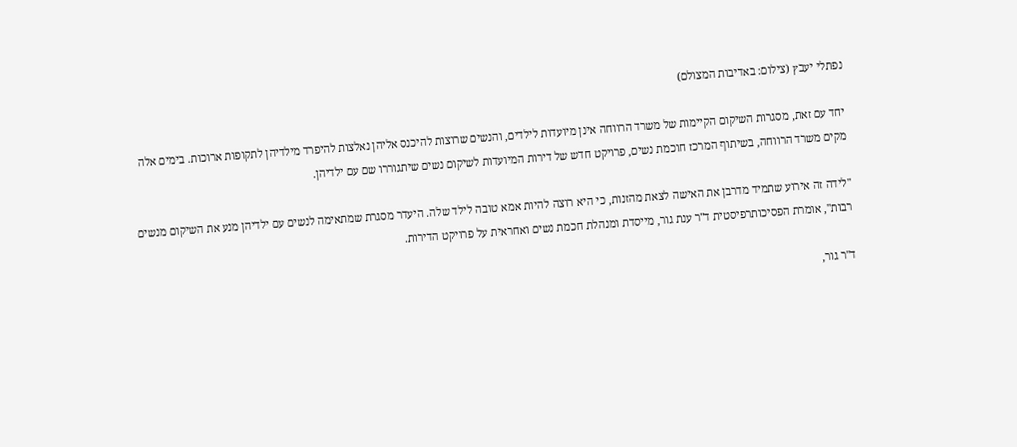נפתלי יעבץ (צילום: באדיבות המצולם)

יחד עם זאת, מסגרות השיקום הקיימות של משרד הרווחה אינן מיועדות לילדים, והנשים שרוצות להיכנס אליהן נאלצות להיפרד מילדיהן לתקופות ארוכות. בימים אלה מקים משרד הרווחה, בשיתוף המרכז חוכמת נשים, פרויקט חדש של דירות המיועדות לשיקום נשים שיתגוררו שם עם ילדיהן.

"לידה זה אירוע שתמיד מדרבן את האישה לצאת מהזנות, כי היא רוצה להיות אמא טובה לילד שלה. היעדר מסגרת שמתאימה לנשים עם ילדיהן מנע את השיקום מנשים רבות", אומרת הפסיכותרפיסטית ד"ר ענת גור, מייסדת ומנהלת חכמת נשים ואחראית על פרויקט הדירות.

ד"ר גור,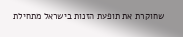שחוקרת את תופעת הזנות בישראל מתחילת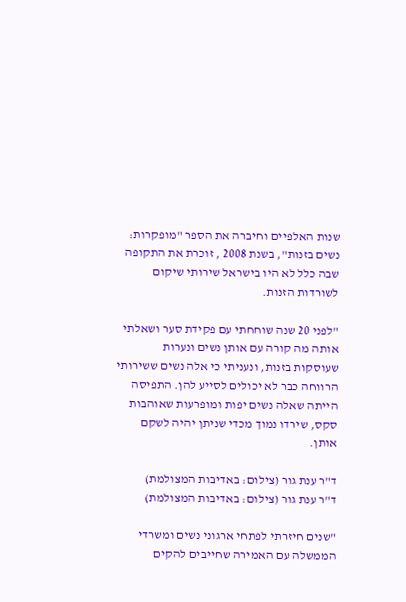שנות האלפיים וחיברה את הספר "מופקרות: נשים בזנות", בשנת 2008 , זוכרת את התקופה שבה כלל לא היו בישראל שירותי שיקום לשורדות הזנות.

"לפני 20 שנה שוחחתי עם פקידת סער ושאלתי אותה מה קורה עם אותן נשים ונערות שעוסקות בזנות, ונעניתי כי אלה נשים ששירותי הרווחה כבר לא יכולים לסייע להן. התפיסה הייתה שאלה נשים יפות ומופרעות שאוהבות סקס, שירדו נמוך מכדי שניתן יהיה לשקם אותן.

ד"ר ענת גור (צילום: באדיבות המצולמת)
ד"ר ענת גור (צילום: באדיבות המצולמת)

"שנים חיזרתי לפתחי ארגוני נשים ומשרדי הממשלה עם האמירה שחייבים להקים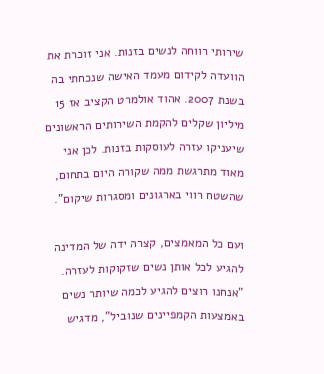שירותי רווחה לנשים בזנות. אני זוכרת את הוועדה לקידום מעמד האישה שנכחתי בה בשנת 2007. אהוד אולמרט הקציב אז 15 מיליון שקלים להקמת השירותים הראשונים שיעניקו עזרה לעוסקות בזנות. לכן אני מאוד מתרגשת ממה שקורה היום בתחום, שהשטח רווי בארגונים ומסגרות שיקום".

ועם כל המאמצים, קצרה ידה של המדינה להגיע לכל אותן נשים שזקוקות לעזרה. "אנחנו רוצים להגיע לכמה שיותר נשים באמצעות הקמפיינים שנוביל", מדגיש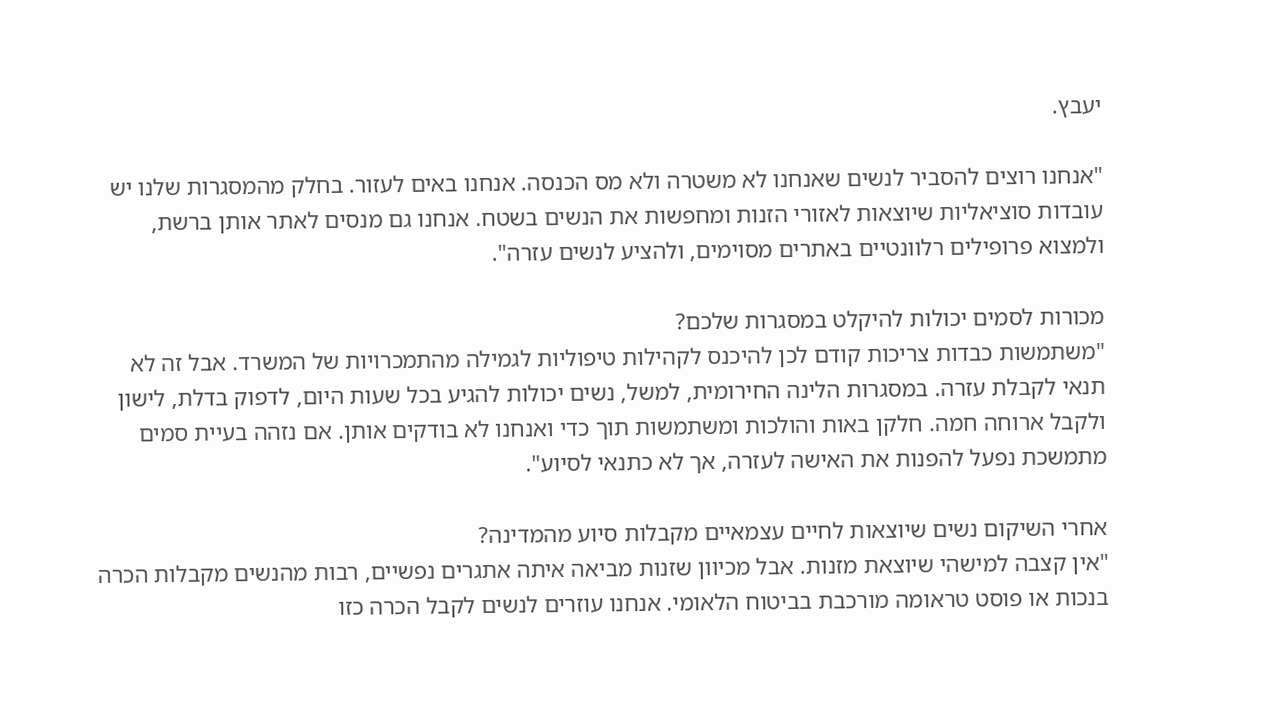יעבץ.

"אנחנו רוצים להסביר לנשים שאנחנו לא משטרה ולא מס הכנסה. אנחנו באים לעזור. בחלק מהמסגרות שלנו יש עובדות סוציאליות שיוצאות לאזורי הזנות ומחפשות את הנשים בשטח. אנחנו גם מנסים לאתר אותן ברשת, ולמצוא פרופילים רלוונטיים באתרים מסוימים, ולהציע לנשים עזרה".

מכורות לסמים יכולות להיקלט במסגרות שלכם?
"משתמשות כבדות צריכות קודם לכן להיכנס לקהילות טיפוליות לגמילה מהתמכרויות של המשרד. אבל זה לא תנאי לקבלת עזרה. במסגרות הלינה החירומית, למשל, נשים יכולות להגיע בכל שעות היום, לדפוק בדלת, לישון ולקבל ארוחה חמה. חלקן באות והולכות ומשתמשות תוך כדי ואנחנו לא בודקים אותן. אם נזהה בעיית סמים מתמשכת נפעל להפנות את האישה לעזרה, אך לא כתנאי לסיוע".

אחרי השיקום נשים שיוצאות לחיים עצמאיים מקבלות סיוע מהמדינה?
"אין קצבה למישהי שיוצאת מזנות. אבל מכיוון שזנות מביאה איתה אתגרים נפשיים, רבות מהנשים מקבלות הכרה בנכות או פוסט טראומה מורכבת בביטוח הלאומי. אנחנו עוזרים לנשים לקבל הכרה כזו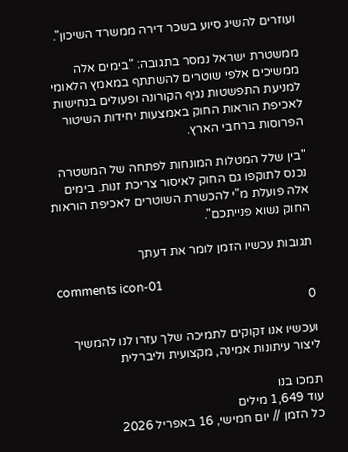ועוזרים להשיג סיוע בשכר דירה ממשרד השיכון".

ממשטרת ישראל נמסר בתגובה: "בימים אלה ממשיכים אלפי שוטרים להשתתף במאמץ הלאומי למניעת התפשטות נגיף הקורונה ופעולים בנחישות לאכיפת הוראות החוק באמצעות יחידות השיטור הפרוסות ברחבי הארץ.

"בין שלל המטלות המונחות לפתחה של המשטרה נכנס לתוקפו גם החוק לאיסור צריכת זנות. בימים אלה פועלת מ"י להכשרת השוטרים לאכיפת הוראות החוק נשוא פנייתכם".

תגובות עכשיו הזמן לומר את דעתך

comments icon-01
0

ועכשיו אנו זקוקים לתמיכה שלך עזרו לנו להמשיך ליצור עיתונות אמינה, מקצועית וליברלית

תמכו בנו
עוד 1,649 מילים
כל הזמן // יום חמישי, 16 באפריל 2026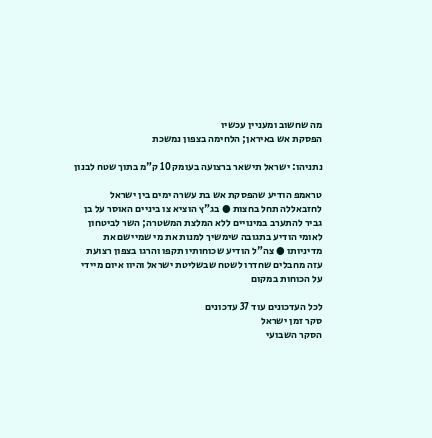מה שחשוב ומעניין עכשיו
הפסקת אש באיראן; הלחימה בצפון נמשכת

נתניהו: ישראל תישאר ברצועה בעומק 10 ק"מ בתוך שטח לבנון

טראמפ הודיע שהפסקת אש בת עשרה ימים בין ישראל לחזבאללה תחל בחצות ● בג"ץ הוציא צו ביניים האוסר על בן גביר להתערב במינויים ללא המלצת המשטרה; השר לביטחון לאומי הודיע בתגובה שימשיך למנות את מי שמיישם את מדיניותו ● צה"ל הודיע שכוחותיו תקפו והרגו בצפון רצועת עזה מחבלים שחדרו לשטח שבשליטת ישראל והיוו איום מיידי על הכוחות במקום

לכל העדכונים עוד 37 עדכונים
סקר זמן ישראל
הסקר השבועי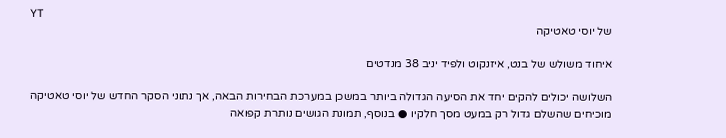YT
של יוסי טאטיקה

איחוד משולש של בנט, איזנקוט ולפיד יניב 38 מנדטים

השלושה יכולים להקים יחד את הסיעה הגדולה ביותר במשכן במערכת הבחירות הבאה, אך נתוני הסקר החדש של יוסי טאטיקה מוכיחים שהשלם גדול רק במעט מסך חלקיו ● בנוסף, תמונת הגושים נותרת קפואה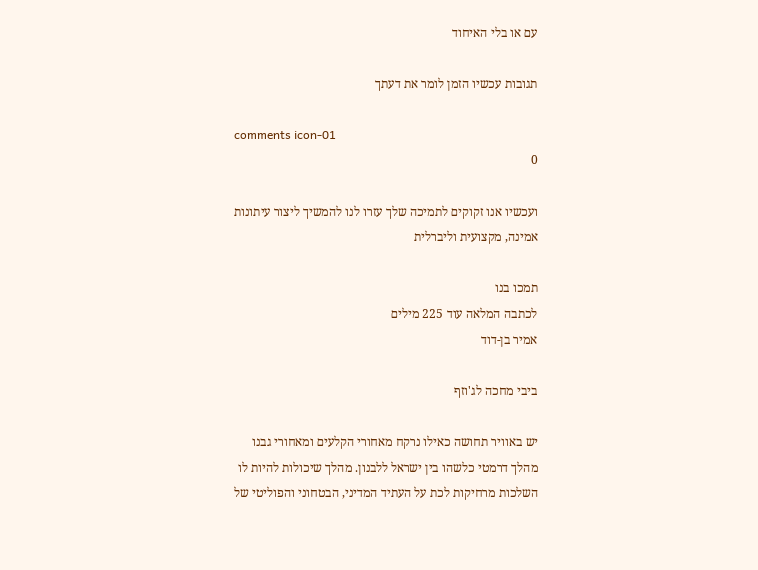עם או בלי האיחוד

תגובות עכשיו הזמן לומר את דעתך

comments icon-01
0

ועכשיו אנו זקוקים לתמיכה שלך עזרו לנו להמשיך ליצור עיתונות אמינה, מקצועית וליברלית

תמכו בנו
לכתבה המלאה עוד 225 מילים
אמיר בן-דוד

ביבי מחכה לג'וזף

יש באוויר תחושה כאילו נרקח מאחורי הקלעים ומאחורי גבנו מהלך דרמטי כלשהו בין ישראל ללבנון. מהלך שיכולות להיות לו השלכות מרחיקות לכת על העתיד המדיני, הבטחוני והפוליטי של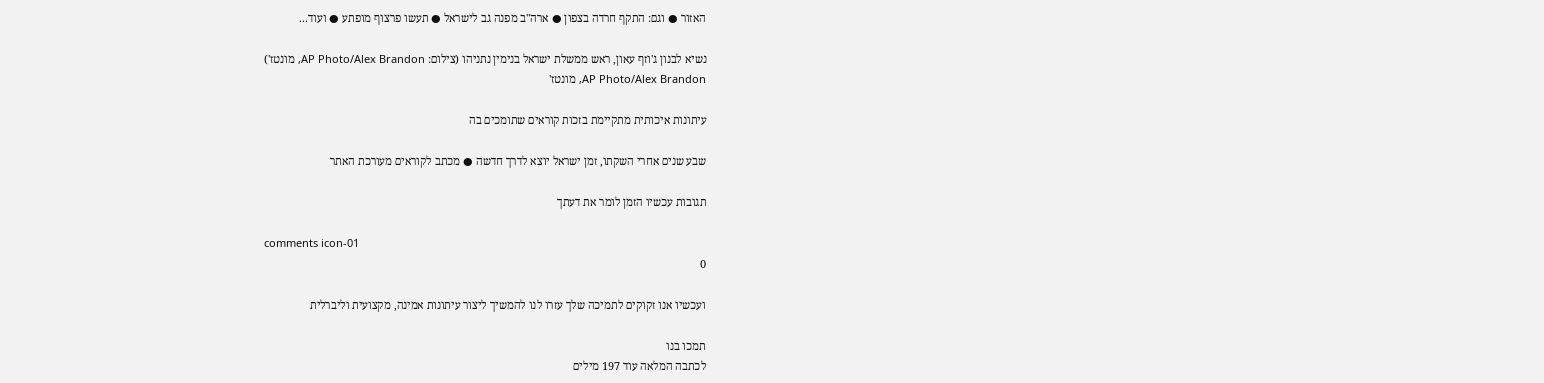האזור ● וגם: התקף חרדה בצפון ● ארה"ב מפנה גב לישראל ● תעשו פרצוף מופתע ● ועוד...

נשיא לבנון ג'וזף עאון, ראש ממשלת ישראל בנימין נתניהו (צילום: AP Photo/Alex Brandon, מונטז')
AP Photo/Alex Brandon, מונטז'

עיתונות איכותית מתקיימת בזכות קוראים שתומכים בה

שבע שנים אחרי השקתו, זמן ישראל יוצא לדרך חדשה ● מכתב לקוראים מעורכת האתר

תגובות עכשיו הזמן לומר את דעתך

comments icon-01
0

ועכשיו אנו זקוקים לתמיכה שלך עזרו לנו להמשיך ליצור עיתונות אמינה, מקצועית וליברלית

תמכו בנו
לכתבה המלאה עוד 197 מילים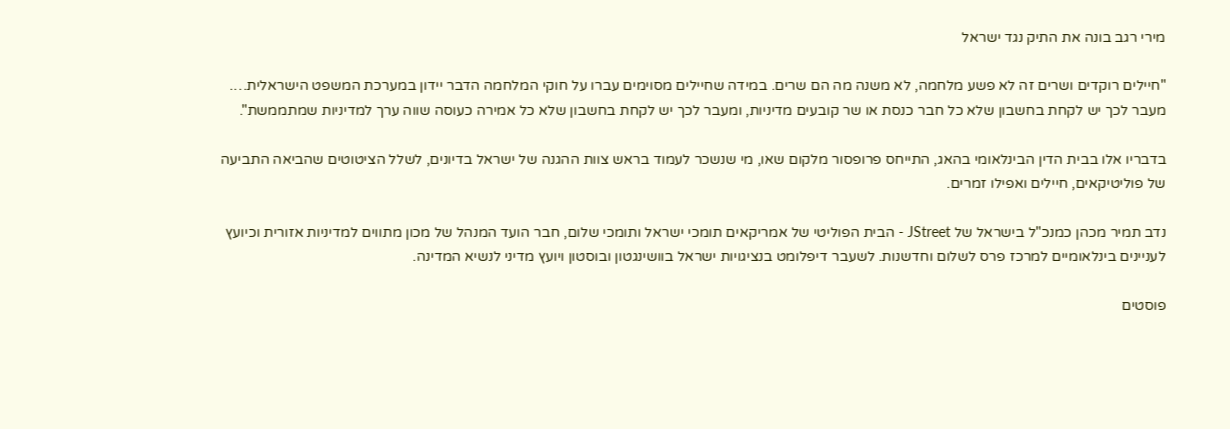מירי רגב בונה את התיק נגד ישראל

"חיילים רוקדים ושרים זה לא פשע מלחמה, לא משנה מה הם שרים. במידה שחיילים מסוימים עברו על חוקי המלחמה הדבר יידון במערכת המשפט הישראלית…. מעבר לכך יש לקחת בחשבון שלא כל חבר כנסת או שר קובעים מדיניות, ומעבר לכך יש לקחת בחשבון שלא כל אמירה כעוסה שווה ערך למדיניות שמתממשת".

בדבריו אלו בבית הדין הבינלאומי בהאג, התייחס פרופסור מלקום שאו, מי שנשכר לעמוד בראש צוות ההגנה של ישראל בדיונים, לשלל הציטוטים שהביאה התביעה של פוליטיקאים, חיילים ואפילו זמרים.

נדב תמיר מכהן כמנכ"ל בישראל של JStreet - הבית הפוליטי של אמריקאים תומכי ישראל ותומכי שלום, חבר הועד המנהל של מכון מתווים למדיניות אזורית וכיועץ לעניינים בינלאומיים למרכז פרס לשלום וחדשנות. לשעבר דיפלומט בנציגויות ישראל בוושינגטון ובוסטון ויועץ מדיני לנשיא המדינה.

פוסטים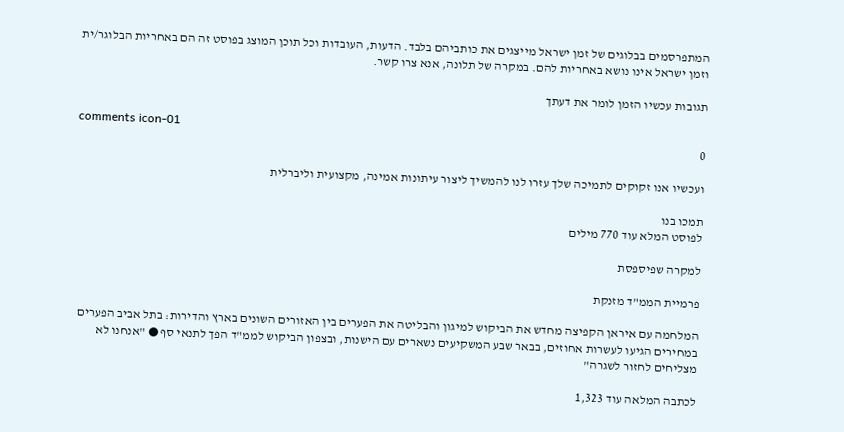המתפרסמים בבלוגים של זמן ישראל מייצגים את כותביהם בלבד. הדעות, העובדות וכל תוכן המוצג בפוסט זה הם באחריות הבלוגר/ית וזמן ישראל אינו נושא באחריות להם. במקרה של תלונה, אנא צרו קשר.

תגובות עכשיו הזמן לומר את דעתך

comments icon-01
0

ועכשיו אנו זקוקים לתמיכה שלך עזרו לנו להמשיך ליצור עיתונות אמינה, מקצועית וליברלית

תמכו בנו
לפוסט המלא עוד 770 מילים

למקרה שפיספסת

פרמיית הממ"ד מזנקת

המלחמה עם איראן הקפיצה מחדש את הביקוש למיגון והבליטה את הפערים בין האזורים השונים בארץ והדירות: בתל אביב הפערים במחירים הגיעו לעשרות אחוזים, בבאר שבע המשקיעים נשארים עם הישנות, ובצפון הביקוש לממ"ד הפך לתנאי סף ● "אנחנו לא מצליחים לחזור לשגרה"

לכתבה המלאה עוד 1,323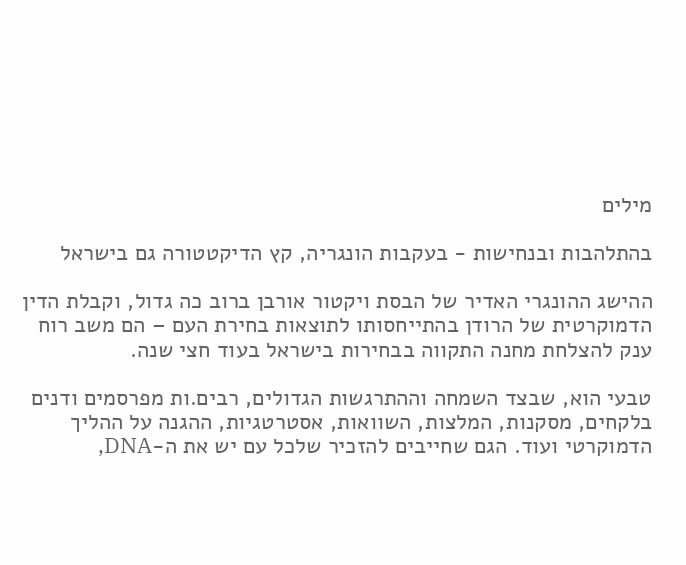מילים

בהתלהבות ובנחישות - בעקבות הונגריה, קץ הדיקטטורה גם בישראל

ההישג ההונגרי האדיר של הבסת ויקטור אורבן ברוב כה גדול, וקבלת הדין הדמוקרטית של הרודן בהתייחסותו לתוצאות בחירת העם – הם משב רוח ענק להצלחת מחנה התקווה בבחירות בישראל בעוד חצי שנה.

טבעי הוא, שבצד השמחה וההתרגשות הגדולים, רבים.ות מפרסמים ודנים בלקחים, מסקנות, המלצות, השוואות, אסטרטגיות, ההגנה על ההליך הדמוקרטי ועוד. הגם שחייבים להזכיר שלכל עם יש את ה-DNA,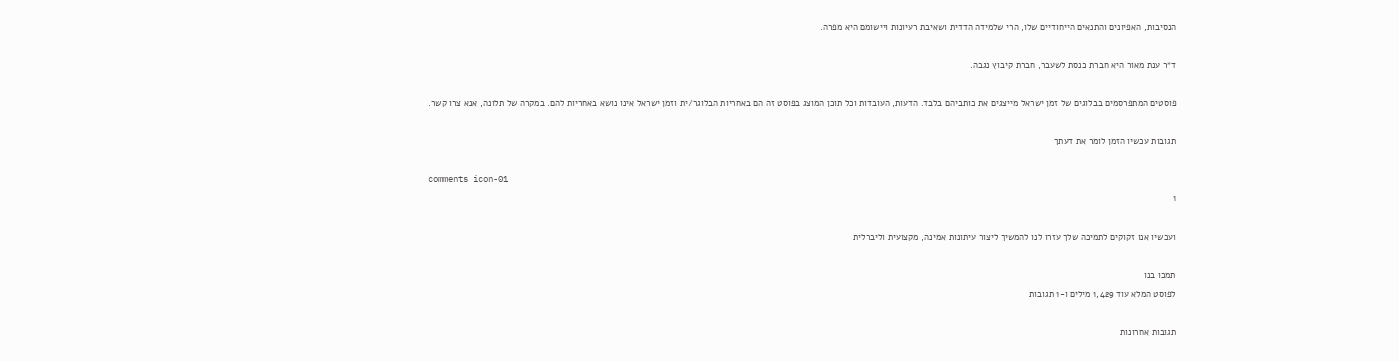הנסיבות, האפיונים והתנאים הייחודיים שלו, הרי שלמידה הדדית ושאיבת רעיונות ויישומם היא מפרה.

ד״ר ענת מאור היא חברת כנסת לשעבר, חברת קיבוץ נגבה.

פוסטים המתפרסמים בבלוגים של זמן ישראל מייצגים את כותביהם בלבד. הדעות, העובדות וכל תוכן המוצג בפוסט זה הם באחריות הבלוגר/ית וזמן ישראל אינו נושא באחריות להם. במקרה של תלונה, אנא צרו קשר.

תגובות עכשיו הזמן לומר את דעתך

comments icon-01
1

ועכשיו אנו זקוקים לתמיכה שלך עזרו לנו להמשיך ליצור עיתונות אמינה, מקצועית וליברלית

תמכו בנו
לפוסט המלא עוד 1,429 מילים ו-1 תגובות

תגובות אחרונות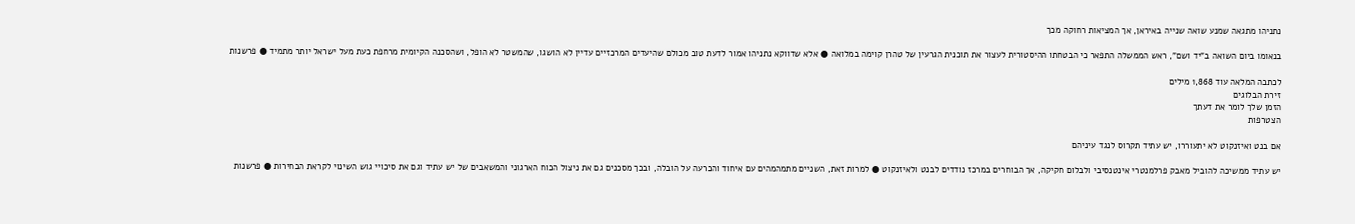נתניהו מתגאה שמנע שואה שנייה באיראן, אך המציאות רחוקה מכך

בנאומו ביום השואה ב"יד ושם", ראש הממשלה התפאר כי הבטחתו ההיסטורית לעצור את תוכנית הגרעין של טהרן קוימה במלואה ● אלא שדווקא נתניהו אמור לדעת טוב מכולם שהיעדים המרכזיים עדיין לא הושגו, שהמשטר לא הופל, ושהסכנה הקיומית מרחפת כעת מעל ישראל יותר מתמיד ● פרשנות

לכתבה המלאה עוד 1,868 מילים
זירת הבלוגים
הזמן שלך לומר את דעתך
הצטרפות

אם בנט ואיזנקוט לא יתעוררו, יש עתיד תקרוס לנגד עיניהם

יש עתיד ממשיכה להוביל מאבק פרלמנטרי אינטנסיבי ולבלום חקיקה, אך הבוחרים במרכז נודדים לבנט ולאיזנקוט ● למרות זאת, השניים מתמהמהים עם איחוד והכרעה על הובלה, ובכך מסכנים גם את ניצול הכוח הארגוני והמשאבים של יש עתיד וגם את סיכויי גוש השינוי לקראת הבחירות ● פרשנות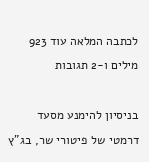לכתבה המלאה עוד 923 מילים ו-2 תגובות

בניסיון להימנע מסעד דרמטי של פיטורי שר, בג"ץ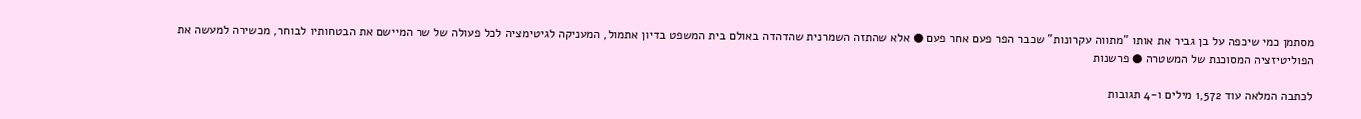מסתמן כמי שיכפה על בן גביר את אותו "מתווה עקרונות" שכבר הפר פעם אחר פעם ● אלא שהתזה השמרנית שהדהדה באולם בית המשפט בדיון אתמול, המעניקה לגיטימציה לכל פעולה של שר המיישם את הבטחותיו לבוחר, מכשירה למעשה את הפוליטיזציה המסוכנת של המשטרה ● פרשנות

לכתבה המלאה עוד 1,572 מילים ו-4 תגובות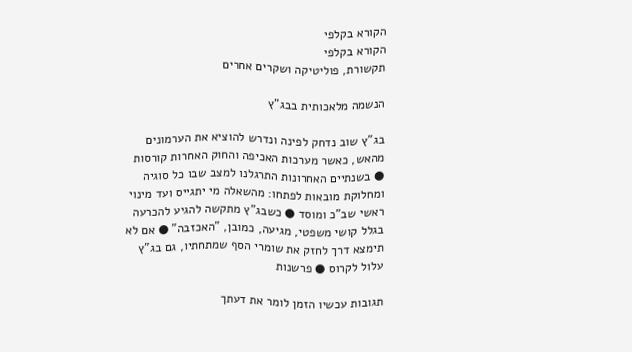הקורא בקלפי
הקורא בקלפי
תקשורת, פוליטיקה ושקרים אחרים

הנשמה מלאכותית בבג"ץ

בג"ץ שוב נדחק לפינה ונדרש להוציא את הערמונים מהאש, כאשר מערכות האכיפה והחוק האחרות קורסות ● בשנתיים האחרונות התרגלנו למצב שבו כל סוגיה ומחלוקת מובאות לפתחו: מהשאלה מי יתגייס ועד מינוי ראשי שב"כ ומוסד ● כשבג"ץ מתקשה להגיע להכרעה בגלל קושי משפטי, מגיעה, כמובן, "האכזבה" ● אם לא תימצא דרך לחזק את שומרי הסף שמתחתיו, גם בג"ץ עלול לקרוס ● פרשנות

תגובות עכשיו הזמן לומר את דעתך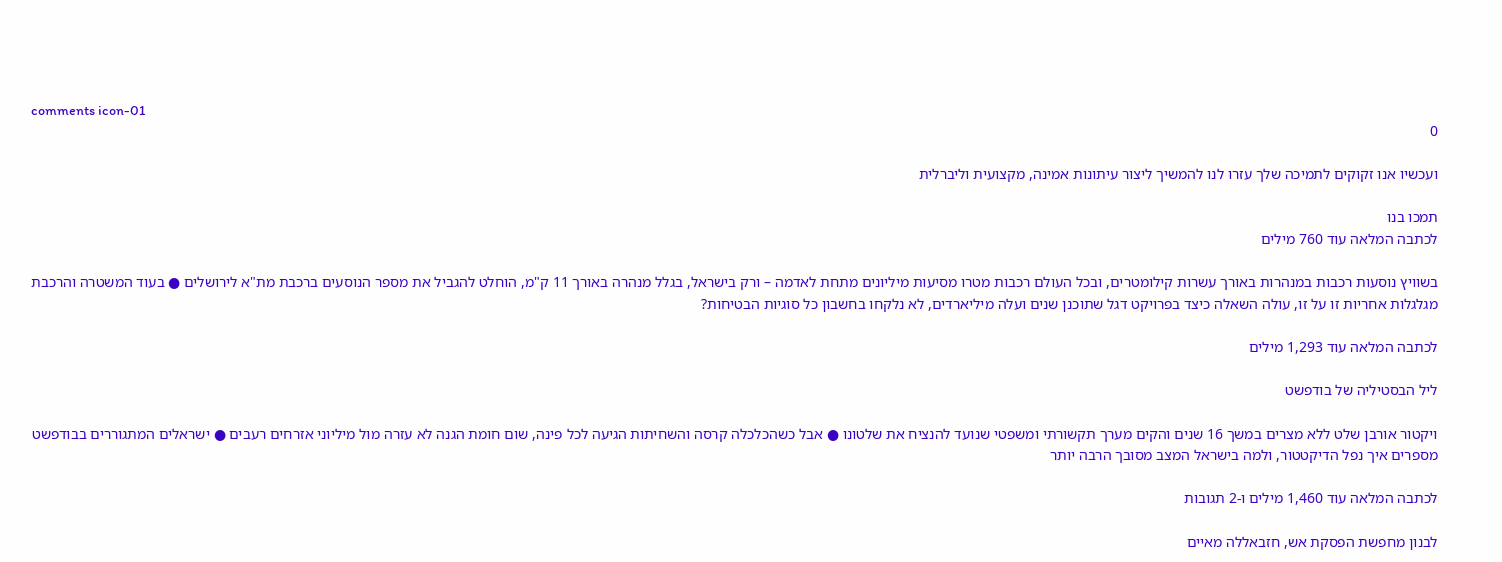comments icon-01
0

ועכשיו אנו זקוקים לתמיכה שלך עזרו לנו להמשיך ליצור עיתונות אמינה, מקצועית וליברלית

תמכו בנו
לכתבה המלאה עוד 760 מילים

בשוויץ נוסעות רכבות במנהרות באורך עשרות קילומטרים, ובכל העולם רכבות מטרו מסיעות מיליונים מתחת לאדמה – ורק בישראל, בגלל מנהרה באורך 11 ק"מ, הוחלט להגביל את מספר הנוסעים ברכבת מת"א לירושלים ● בעוד המשטרה והרכבת מגלגלות אחריות זו על זו, עולה השאלה כיצד בפרויקט דגל שתוכנן שנים ועלה מיליארדים, לא נלקחו בחשבון כל סוגיות הבטיחות?

לכתבה המלאה עוד 1,293 מילים

ליל הבסטיליה של בודפשט

ויקטור אורבן שלט ללא מצרים במשך 16 שנים והקים מערך תקשורתי ומשפטי שנועד להנציח את שלטונו ● אבל כשהכלכלה קרסה והשחיתות הגיעה לכל פינה, שום חומת הגנה לא עזרה מול מיליוני אזרחים רעבים ● ישראלים המתגוררים בבודפשט מספרים איך נפל הדיקטטור, ולמה בישראל המצב מסובך הרבה יותר

לכתבה המלאה עוד 1,460 מילים ו-2 תגובות

לבנון מחפשת הפסקת אש, חזבאללה מאיים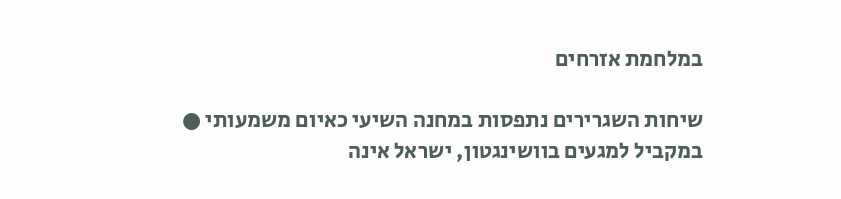במלחמת אזרחים

שיחות השגרירים נתפסות במחנה השיעי כאיום משמעותי ● במקביל למגעים בוושינגטון, ישראל אינה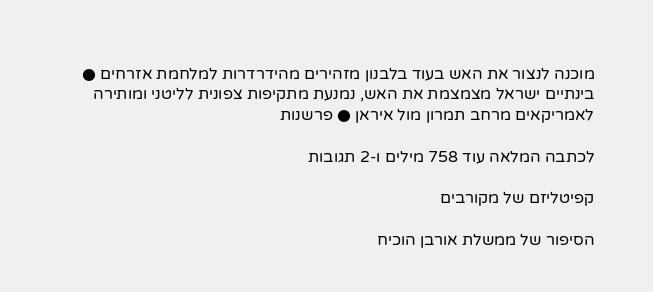מוכנה לנצור את האש בעוד בלבנון מזהירים מהידרדרות למלחמת אזרחים ● בינתיים ישראל מצמצמת את האש, נמנעת מתקיפות צפונית לליטני ומותירה לאמריקאים מרחב תמרון מול איראן ● פרשנות

לכתבה המלאה עוד 758 מילים ו-2 תגובות

קפיטליזם של מקורבים

הסיפור של ממשלת אורבן הוכיח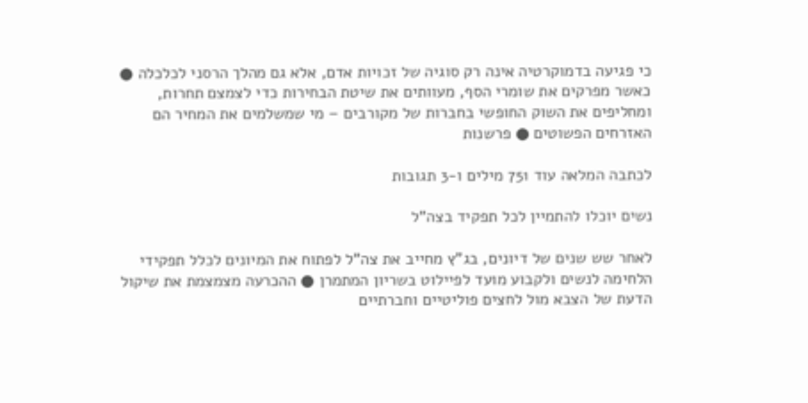כי פגיעה בדמוקרטיה אינה רק סוגיה של זכויות אדם, אלא גם מהלך הרסני לכלכלה ● כאשר מפרקים את שומרי הסף, מעוותים את שיטת הבחירות כדי לצמצם תחרות, ומחליפים את השוק החופשי בחברות של מקורבים – מי שמשלמים את המחיר הם האזרחים הפשוטים ● פרשנות

לכתבה המלאה עוד 751 מילים ו-3 תגובות

נשים יוכלו להתמיין לכל תפקיד בצה"ל

לאחר שש שנים של דיונים, בג"ץ מחייב את צה"ל לפתוח את המיונים לכלל תפקידי הלחימה לנשים ולקבוע מועד לפיילוט בשריון המתמרן ● ההכרעה מצמצמת את שיקול הדעת של הצבא מול לחצים פוליטיים וחברתיים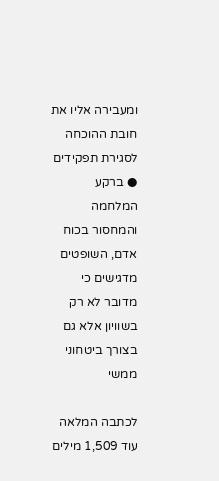ומעבירה אליו את חובת ההוכחה לסגירת תפקידים ● ברקע המלחמה והמחסור בכוח אדם, השופטים מדגישים כי מדובר לא רק בשוויון אלא גם בצורך ביטחוני ממשי

לכתבה המלאה עוד 1,509 מילים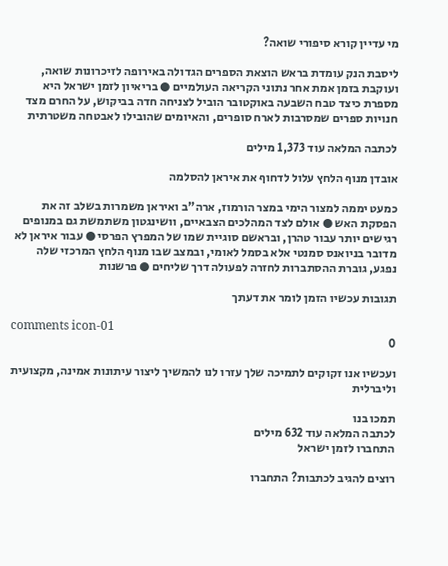מי עדיין קורא סיפורי שואה?

ליסבת הנק עומדת בראש הוצאת הספרים הגדולה באירופה לזיכרונות שואה, ועוקבת בזמן אמת אחר נתוני הקריאה העולמיים ● בריאיון לזמן ישראל היא מספרת כיצד טבח השבעה באוקטובר הוביל לצניחה חדה בביקוש, על החרם מצד חנויות ספרים שמסרבות לארח סופרים, והאיומים שהובילו לאבטחה משטרתית

לכתבה המלאה עוד 1,373 מילים

אובדן מנוף הלחץ עלול לדחוף את איראן להסלמה

כמעט יממה למצור הימי במצר הורמוז, ארה"ב ואיראן משמרות בשלב זה את הפסקת האש ● אולם לצד המהלכים הצבאיים, וושינגטון משתמשת גם במנופים רגישים יותר עבור טהרן, ובראשם סוגיית שמו של המפרץ הפרסי ● עבור איראן לא מדובר בניואנס סמנטי אלא בסמל לאומי, ובמצב שבו מנוף הלחץ המרכזי שלה נפגע, גוברת ההסתברות לחזרה לפעולה דרך שליחים ● פרשנות

תגובות עכשיו הזמן לומר את דעתך

comments icon-01
0

ועכשיו אנו זקוקים לתמיכה שלך עזרו לנו להמשיך ליצור עיתונות אמינה, מקצועית וליברלית

תמכו בנו
לכתבה המלאה עוד 632 מילים
התחברו לזמן ישראל

רוצים להגיב לכתבות? התחברו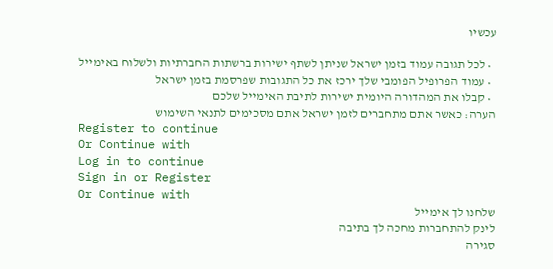עכשיו

  • לכל תגובה עמוד בזמן ישראל שניתן לשתף ישירות ברשתות החברתיות ולשלוח באימייל
  • עמוד הפרופיל הפומבי שלך ירכז את כל התגובות שפרסמת בזמן ישראל
  • קבלו את המהדורה היומית ישירות לתיבת האימייל שלכם
הערה: כאשר אתם מתחברים לזמן ישראל אתם מסכימים לתנאי השימוש
Register to continue
Or Continue with
Log in to continue
Sign in or Register
Or Continue with
שלחנו לך אימייל
לינק להתחברות מחכה לך בתיבה
סגירה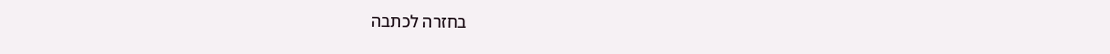בחזרה לכתבה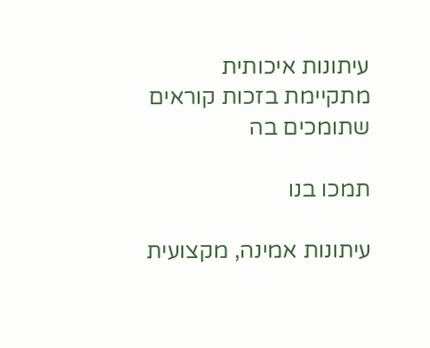עיתונות איכותית מתקיימת בזכות קוראים שתומכים בה

תמכו בנו

עיתונות אמינה, מקצועית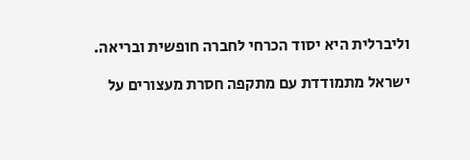וליברלית היא יסוד הכרחי לחברה חופשית ובריאה.

ישראל מתמודדת עם מתקפה חסרת מעצורים על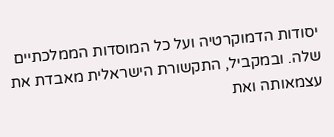יסודות הדמוקרטיה ועל כל המוסדות הממלכתיים שלה. ובמקביל, התקשורת הישראלית מאבדת את עצמאותה ואת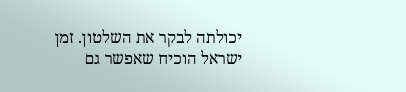יכולתה לבקר את השלטון. זמן ישראל הוכיח שאפשר גם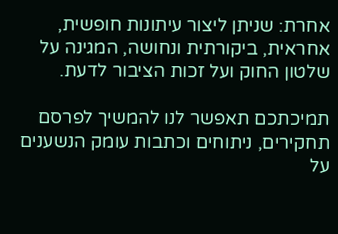אחרת: שניתן ליצור עיתונות חופשית, אחראית, ביקורתית ונחושה, המגינה על שלטון החוק ועל זכות הציבור לדעת.

תמיכתכם תאפשר לנו להמשיך לפרסם תחקירים, ניתוחים וכתבות עומק הנשענים על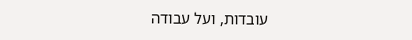עובדות, ועל עבודה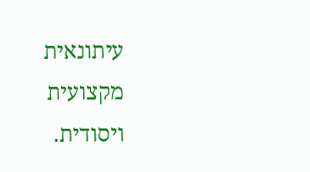עיתונאית מקצועית ויסודית.